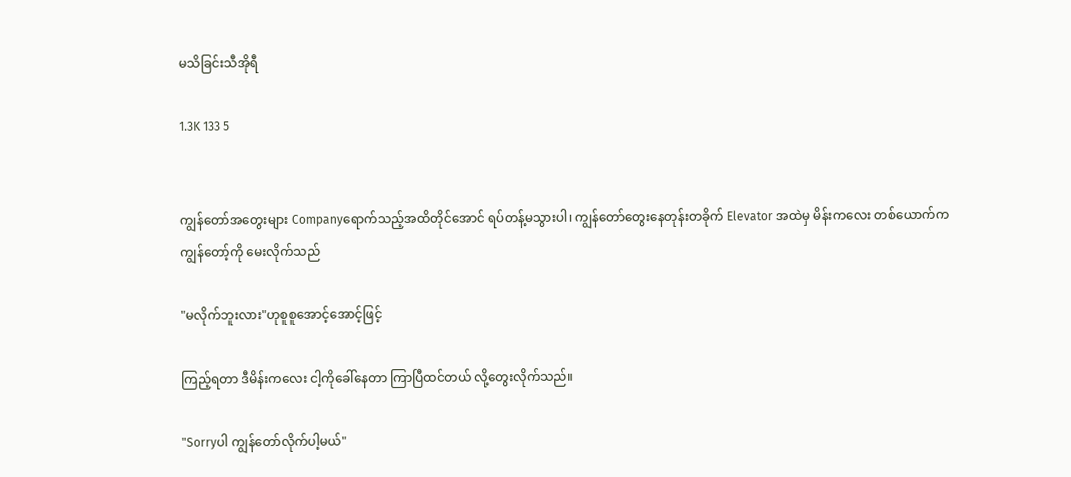မသိခြင်းသီအိုရီ

1.3K 133 5


ကျွန်တော်အတွေးများ Companyရောက်သည့်အထိတိုင်အောင် ရပ်တန့်မသွားပါ၊ ကျွန်တော်တွေးနေတုန်းတခိုက် Elevator အထဲမှ မိန်းကလေး တစ်ယောက်က ကျွန်တော့်ကို မေးလိုက်သည်

"မလိုက်ဘူးလား"ဟုစူစူအောင့်အောင့်ဖြင့်

ကြည့်ရတာ ဒီမိန်းကလေး ငါ့ကိုခေါ်နေတာ ကြာပြီထင်တယ် လို့တွေးလိုက်သည်။

"Sorryပါ ကျွန်တော်လိုက်ပါ့မယ်"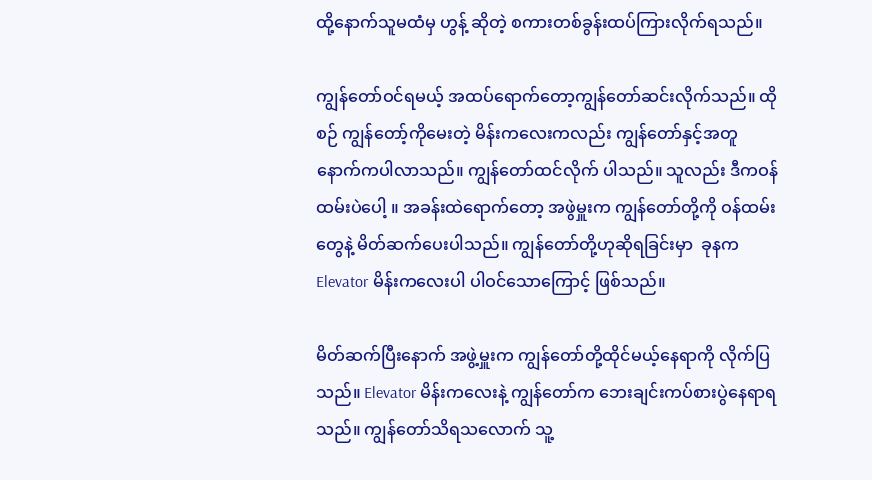ထို့နောက်သူမထံမှ ဟွန့် ဆိုတဲ့ စကားတစ်ခွန်းထပ်ကြားလိုက်ရသည်။

ကျွန်တော်ဝင်ရမယ့် အထပ်ရောက်တော့ကျွန်တော်ဆင်းလိုက်သည်။ ထိုစဉ် ကျွန်တော့်ကိုမေးတဲ့ မိန်းကလေးကလည်း ကျွန်တော်နှင့်အတူ နောက်ကပါလာသည်။ ကျွန်တော်ထင်လိုက် ပါသည်။ သူလည်း ဒီကဝန်ထမ်းပဲပေါ့ ။ အခန်းထဲရောက်တော့ အဖွဲမှူးက ကျွန်တော်တို့ကို ဝန်ထမ်းတွေနဲ့ မိတ်ဆက်ပေးပါသည်။ ကျွန်တော်တို့ဟုဆိုရခြင်းမှာ  ခုနက Elevator မိန်းကလေးပါ ပါဝင်သောကြောင့် ဖြစ်သည်။

မိတ်ဆက်ပြီးနောက် အဖွဲ့မှူးက ကျွန်တော်တို့ထိုင်မယ့်နေရာကို လိုက်ပြသည်။ Elevator မိန်းကလေးနဲ့ ကျွန်တော်က ဘေးချင်းကပ်စားပွဲနေရာရသည်။ ကျွန်တော်သိရသလောက် သူ့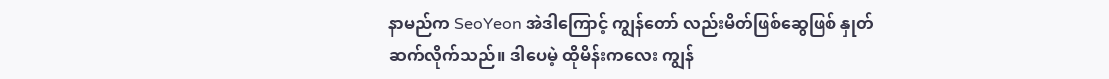နာမည်က SeoYeon အဲဒါကြောင့် ကျွန်တော် လည်းမိတ်ဖြစ်ဆွေဖြစ် နှုတ်ဆက်လိုက်သည်။ ဒါပေမဲ့ ထိုမိန်းကလေး ကျွန်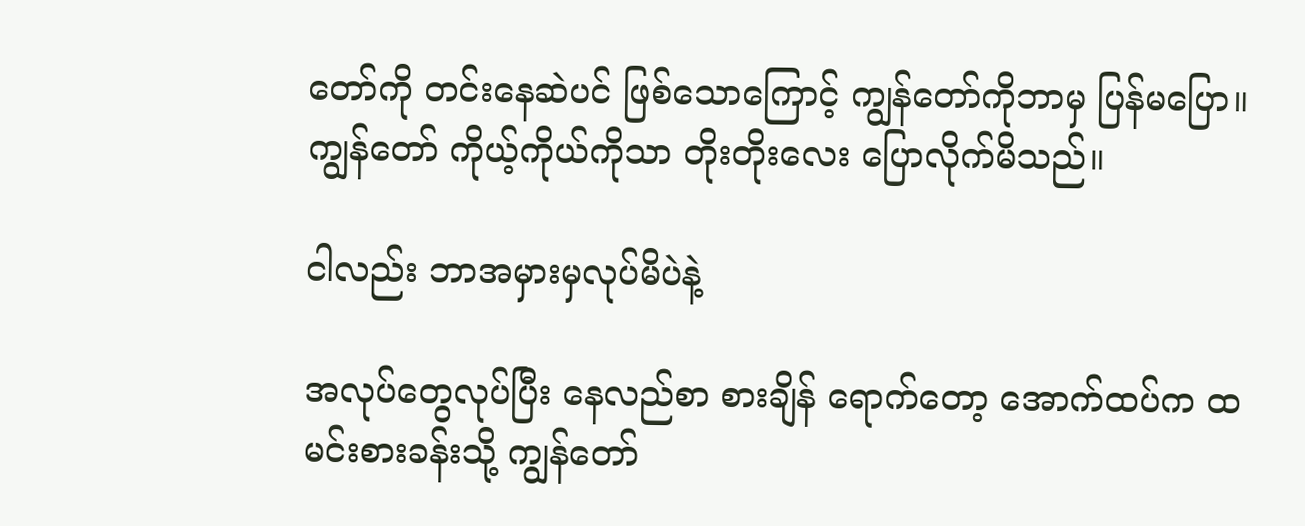တော်ကို တင်းနေဆဲပင် ဖြစ်သောကြောင့် ကျွန်တော်ကိုဘာမှ ပြန်မပြော။ ကျွန်တော် ကိုယ့်ကိုယ်ကိုသာ တိုးတိုးလေး ပြောလိုက်မိသည်။

ငါလည်း ဘာအမှားမှလုပ်မိပဲနဲ့

အလုပ်တွေလုပ်ပြီး နေလည်စာ စားချိန် ရောက်တော့ အောက်ထပ်က ထမင်းစားခန်းသို့ ကျွန်တော်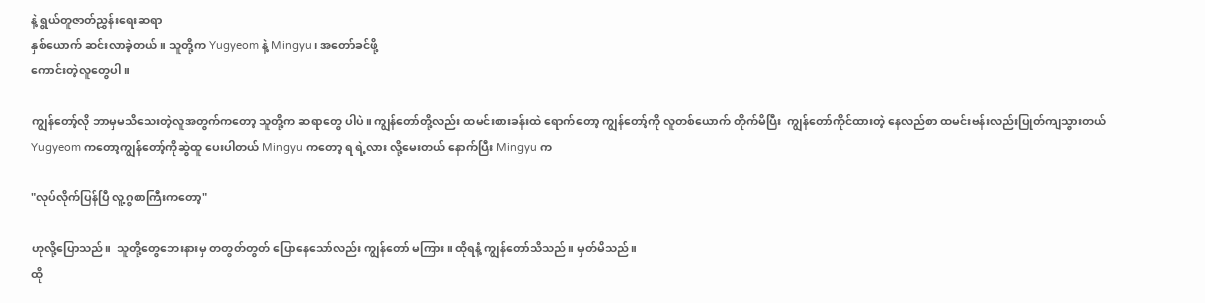နဲ့ ရွယ်တူဇာတ်ညွှန်းရေးဆရာ
နှစ်ယောက် ဆင်းလာခဲ့တယ်။ သူတို့က Yugyeom နဲ့ Mingyu၊ အတော်ခင်ဖို့
ကောင်းတဲ့လူတွေပါ။

ကျွန်တော့်လို ဘာမှမသိသေးတဲ့လူအတွက်ကတော့ သူတို့က ဆရာတွေ ပါပဲ။ ကျွန်တော်တို့လည်း ထမင်းစားခန်းထဲ ရောက်တော့ ကျွန်တော့်ကို လူတစ်ယောက် တိုက်မိပြီး  ကျွန်တော်ကိုင်ထားတဲ့ နေလည်စာ ထမင်းဗန်းလည်းပြုတ်ကျသွားတယ်  Yugyeom ကတော့ကျွန်တော့်ကိုဆွဲထူ ပေးပါတယ် Mingyu ကတော့ ရ ရဲ့လား လို့မေးတယ် နောက်ပြီး Mingyu က

"လုပ်လိုက်ပြန်ပြီ လူ့ဂွစာကြီးကတော့"

ဟုလို့ပြောသည်။  သူတို့တွေဘေးနားမှ တတွတ်တွတ် ပြောနေသော်လည်း ကျွန်တော် မကြား။ ထိုရနံ့ ကျွန်တော်သိသည်။ မှတ်မိသည်။
ထို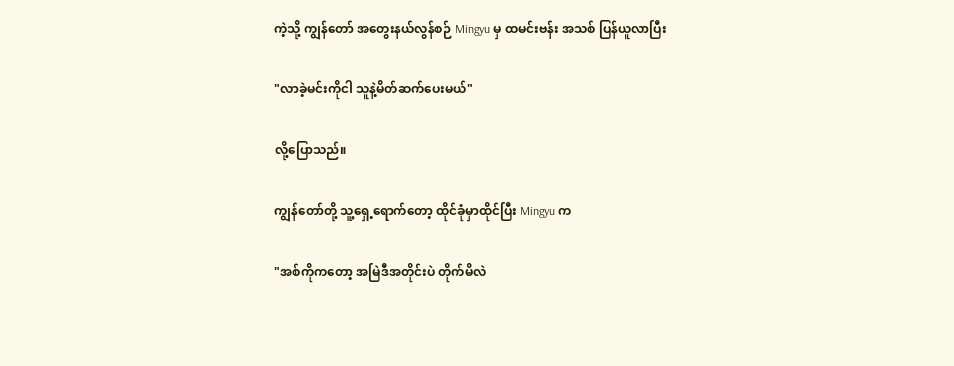ကဲ့သို့ ကျွန်တော် အတွေးနယ်လွန်စဉ် Mingyu မှ ထမင်းဗန်း အသစ် ပြန်ယူလာပြီး

"လာခဲ့မင်းကိုငါ သူနဲ့မိတ်ဆက်ပေးမယ်"

လို့ပြောသည်။

ကျွန်တော်တို့ သူ့ရှေ့ရောက်တော့ ထိုင်ခုံမှာထိုင်ပြီး Mingyu က

"အစ်ကိုကတော့ အမြဲဒီအတိုင်းပဲ တိုက်မိလဲ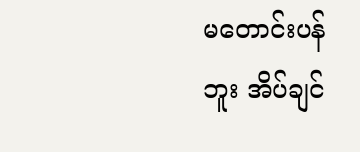မတောင်းပန်ဘူး အိပ်ချင်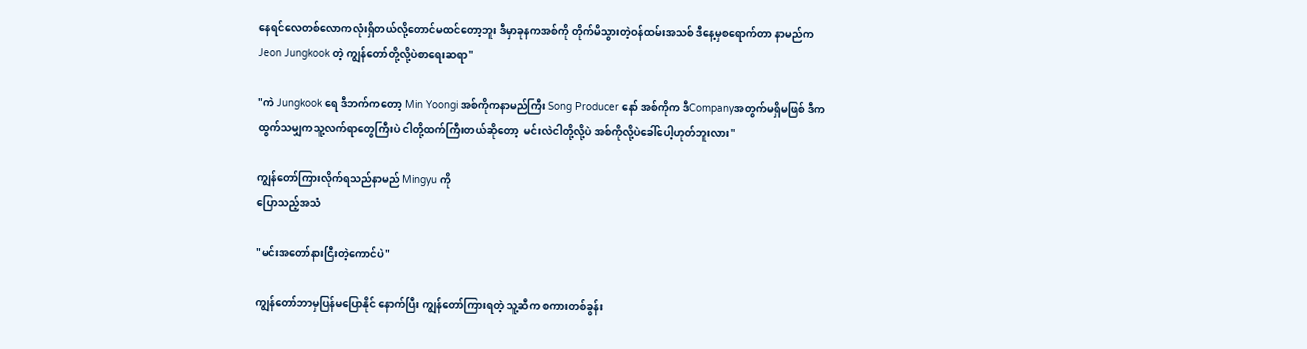နေရင်လေတစ်လောကလုံးရှိတယ်လို့တောင်မထင်တော့ဘူး ဒီမှာခုနကအစ်ကို တိုက်မိသွားတဲ့ဝန်ထမ်းအသစ် ဒီနေ့မှစရောက်တာ နာမည်ကJeon Jungkook တဲ့ ကျွန်တော်တို့လို့ပဲစာရေးဆရာ"

"ကဲ Jungkook ရေ ဒီဘက်ကတော့ Min Yoongi အစ်ကိုကနာမည်ကြီး Song Producer နော် အစ်ကိုက ဒီCompanyအတွက်မရှိမဖြစ် ဒီကထွက်သမျှကသူ့လက်ရာတွေကြီးပဲ ငါတို့ထက်ကြီးတယ်ဆိုတော့  မင်းလဲငါတို့လို့ပဲ အစ်ကိုလို့ပဲခေါ်ပေါ့ဟုတ်ဘူးလား"

ကျွန်တော်ကြားလိုက်ရသည်နာမည် Mingyu ကို
ပြောသည့်အသံ

"မင်းအတော်နားငြီးတဲ့ကောင်ပဲ"

ကျွန်တော်ဘာမှပြန်မပြောနိုင် နောက်ပြီး ကျွန်တော်ကြားရတဲ့ သူ့ဆီက စကားတစ်ခွန်း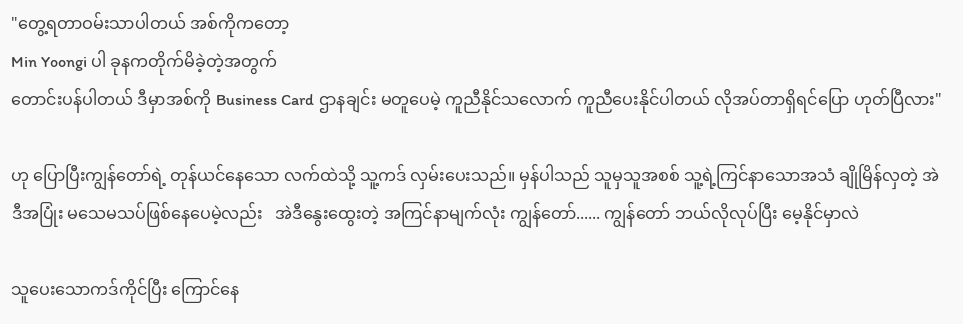"တွေ့ရတာဝမ်းသာပါတယ် အစ်ကိုကတော့
Min Yoongi ပါ ခုနကတိုက်မိခဲ့တဲ့အတွက်
တောင်းပန်ပါတယ် ဒီမှာအစ်ကို Business Card ဌာနချင်း မတူပေမဲ့ ကူညီနိုင်သလောက် ကူညီပေးနိုင်ပါတယ် လိုအပ်တာရှိရင်ပြော ဟုတ်ပြီလား"

ဟု ပြောပြီးကျွန်တော်ရဲ့ တုန်ယင်နေသော လက်ထဲသို့ သူ့ကဒ် လှမ်းပေးသည်။ မှန်ပါသည် သူမှသူအစစ် သူ့ရဲ့ကြင်နာသောအသံ ချိုမြိန်လှတဲ့ အဲဒီအပြုံး မသေမသပ်ဖြစ်နေပေမဲ့လည်း   အဲဒီနွေးထွေးတဲ့ အကြင်နာမျက်လုံး ကျွန်တော်...... ကျွန်တော် ဘယ်လိုလုပ်ပြီး မေ့နိုင်မှာလဲ

သူပေးသောကဒ်ကိုင်ပြီး ကြောင်နေ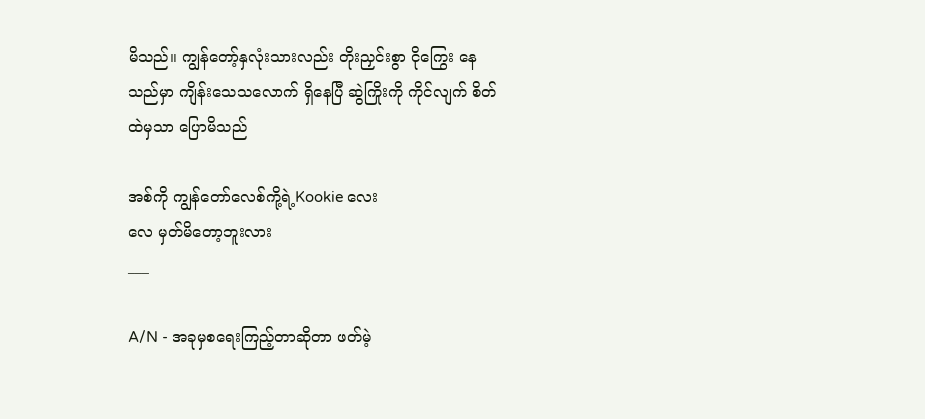မိသည်။ ကျွန်တော့်နှလုံးသားလည်း တိုးညှင်းစွာ ငိုကြွေး နေသည်မှာ ကျိန်းသေသလောက် ရှိနေပြီ ဆွဲကြိုးကို ကိုင်လျက် စိတ်ထဲမှသာ ပြောမိသည်

အစ်ကို ကျွန်တော်လေစ်ကို့ရဲ့Kookie လေး
လေ မှတ်မိတော့ဘူးလား
___

A/N - အခုမှစရေးကြည့်တာဆိုတာ ဖတ်မဲ့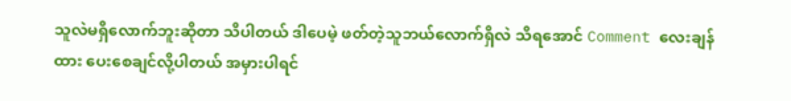သူလဲမရှိလောက်ဘူးဆိုတာ သိပါတယ် ဒါပေမဲ့ ဖတ်တဲ့သူဘယ်လောက်ရှိလဲ သိရအောင် Comment လေးချန် ထား ပေးစေချင်လို့ပါတယ် အမှားပါရင်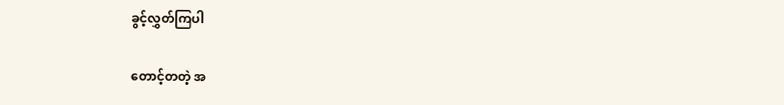ခွင့်လွှတ်ကြပါ

တောင့်တတဲ့ အ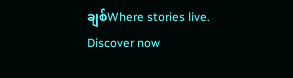ချစ်Where stories live. Discover now